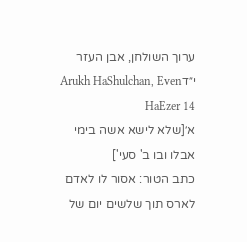ערוך השולחן, אבן העזר י״דArukh HaShulchan, Even HaEzer 14
א׳[שלא לישא אשה בימי אבלו ובו ב' סעי']
כתב הטור: אסור לו לאדם לארס תוך שלשים יום של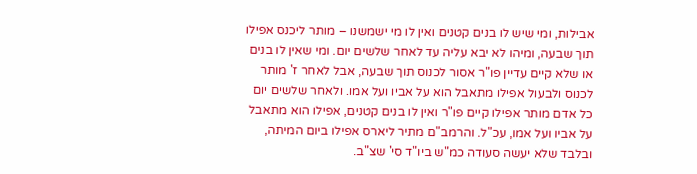אבילות, ומי שיש לו בנים קטנים ואין לו מי ישמשנו – מותר ליכנס אפילו תוך שבעה, ומיהו לא יבא עליה עד לאחר שלשים יום. ומי שאין לו בנים או שלא קיים עדיין פו"ר אסור לכנוס תוך שבעה, אבל לאחר ז' מותר לכנוס ולבעול אפילו מתאבל הוא על אביו ועל אמו. ולאחר שלשים יום כל אדם מותר אפילו קיים פו"ר ואין לו בנים קטנים, אפילו הוא מתאבל על אביו ועל אמו, עכ"ל. והרמב"ם מתיר ליארס אפילו ביום המיתה, ובלבד שלא יעשה סעודה כמ"ש ביו"ד סי' שצ"ב.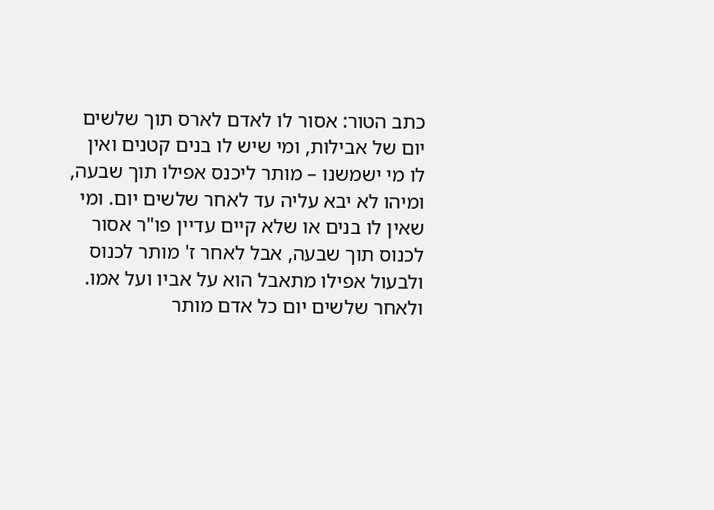כתב הטור: אסור לו לאדם לארס תוך שלשים יום של אבילות, ומי שיש לו בנים קטנים ואין לו מי ישמשנו – מותר ליכנס אפילו תוך שבעה, ומיהו לא יבא עליה עד לאחר שלשים יום. ומי שאין לו בנים או שלא קיים עדיין פו"ר אסור לכנוס תוך שבעה, אבל לאחר ז' מותר לכנוס ולבעול אפילו מתאבל הוא על אביו ועל אמו. ולאחר שלשים יום כל אדם מותר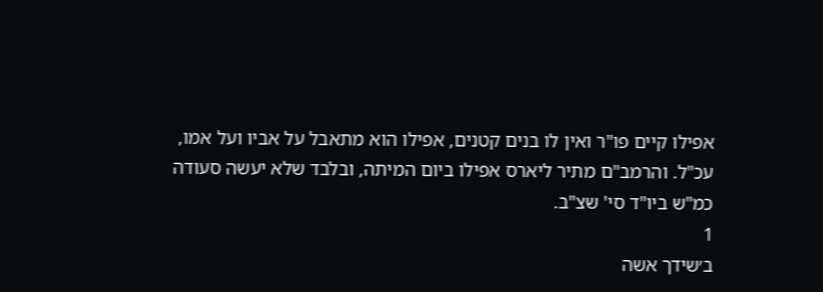אפילו קיים פו"ר ואין לו בנים קטנים, אפילו הוא מתאבל על אביו ועל אמו, עכ"ל. והרמב"ם מתיר ליארס אפילו ביום המיתה, ובלבד שלא יעשה סעודה כמ"ש ביו"ד סי' שצ"ב.
1
ב׳שידך אשה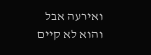ואירעה אבל והוא לא קיים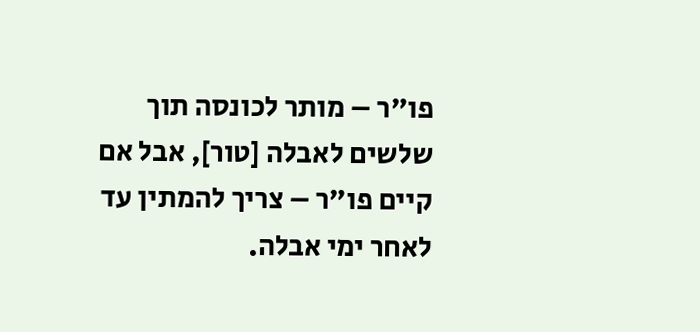פו"ר – מותר לכונסה תוך שלשים לאבלה [טור], אבל אם קיים פו"ר – צריך להמתין עד לאחר ימי אבלה.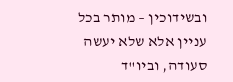ובשידוכין – מותר בכל עניין אלא שלא יעשה סעודה, וביו"ד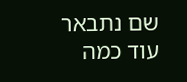שם נתבאר עוד כמה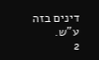דינים בזה ע"ש.
2